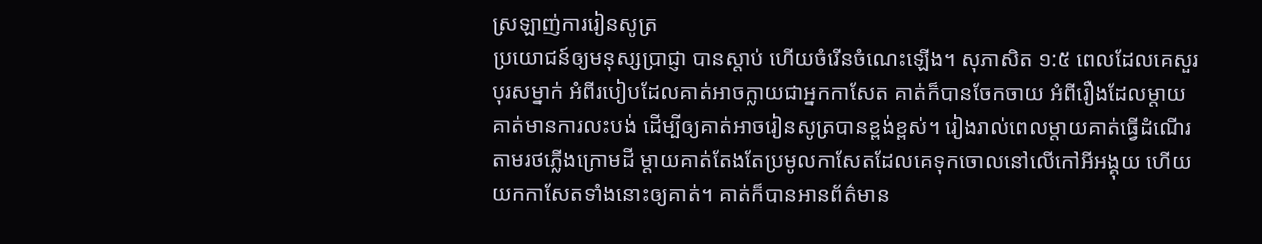ស្រឡាញ់ការរៀនសូត្រ
ប្រយោជន៍ឲ្យមនុស្សប្រាជ្ញា បានស្តាប់ ហើយចំរើនចំណេះឡើង។ សុភាសិត ១:៥ ពេលដែលគេសួរបុរសម្នាក់ អំពីរបៀបដែលគាត់អាចក្លាយជាអ្នកកាសែត គាត់ក៏បានចែកចាយ អំពីរឿងដែលម្តាយគាត់មានការលះបង់ ដើម្បីឲ្យគាត់អាចរៀនសូត្របានខ្ពង់ខ្ពស់។ រៀងរាល់ពេលម្តាយគាត់ធ្វើដំណើរតាមរថភ្លើងក្រោមដី ម្តាយគាត់តែងតែប្រមូលកាសែតដែលគេទុកចោលនៅលើកៅអីអង្គុយ ហើយយកកាសែតទាំងនោះឲ្យគាត់។ គាត់ក៏បានអានព័ត៌មាន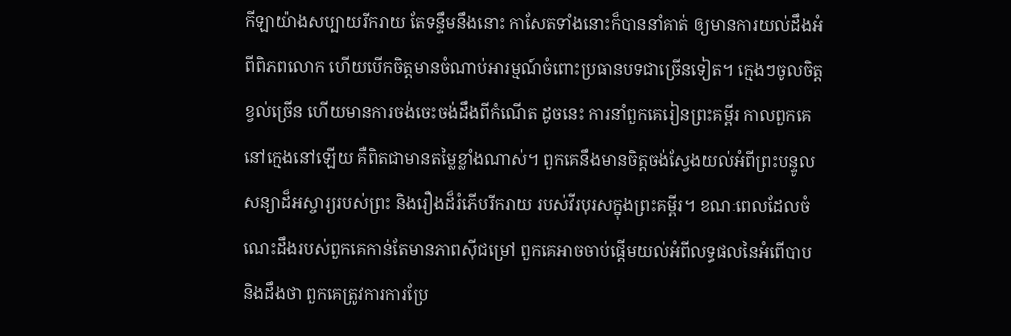កីឡាយ៉ាងសប្បាយរីករាយ តែទន្ទឹមនឹងនោះ កាសែតទាំងនោះក៏បាននាំគាត់ ឲ្យមានការយល់ដឹងអំពីពិភពលោក ហើយបើកចិត្តមានចំណាប់អារម្មណ៍ចំពោះប្រធានបទជាច្រើនទៀត។ ក្មេងៗចូលចិត្តខ្វល់ច្រើន ហើយមានការចង់ចេះចង់ដឹងពីកំណើត ដូចនេះ ការនាំពួកគេរៀនព្រះគម្ពីរ កាលពួកគេនៅក្មេងនៅឡើយ គឺពិតជាមានតម្លៃខ្លាំងណាស់។ ពួកគេនឹងមានចិត្តចង់ស្វែងយល់អំពីព្រះបន្ទូលសន្យាដ៏អស្ចារ្យរបស់ព្រះ និងរឿងដ៏រំភើបរីករាយ របស់វីរបុរសក្នុងព្រះគម្ពីរ។ ខណៈពេលដែលចំណេះដឹងរបស់ពួកគេកាន់តែមានភាពស៊ីជម្រៅ ពួកគេអាចចាប់ផ្តើមយល់អំពីលទ្ធផលនៃអំពើបាប និងដឹងថា ពួកគេត្រូវការការប្រែ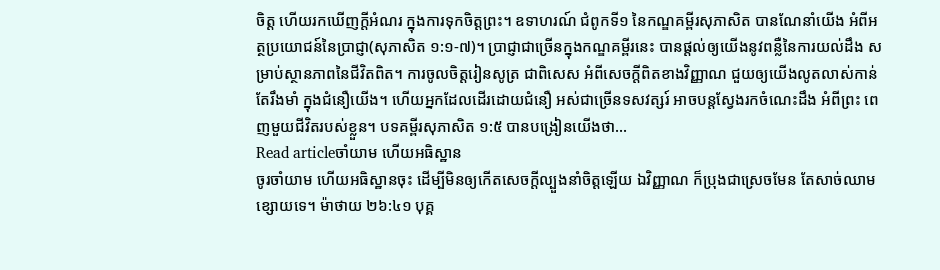ចិត្ត ហើយរកឃើញក្តីអំណរ ក្នុងការទុកចិត្តព្រះ។ ឧទាហរណ៍ ជំពូកទី១ នៃកណ្ឌគម្ពីរសុភាសិត បានណែនាំយើង អំពីអត្ថប្រយោជន៍នៃប្រាជ្ញា(សុភាសិត ១:១-៧)។ ប្រាជ្ញាជាច្រើនក្នុងកណ្ឌគម្ពីរនេះ បានផ្តល់ឲ្យយើងនូវពន្លឺនៃការយល់ដឹង សម្រាប់ស្ថានភាពនៃជីវិតពិត។ ការចូលចិត្តរៀនសូត្រ ជាពិសេស អំពីសេចក្តីពិតខាងវិញ្ញាណ ជួយឲ្យយើងលូតលាស់កាន់តែរឹងមាំ ក្នុងជំនឿយើង។ ហើយអ្នកដែលដើរដោយជំនឿ អស់ជាច្រើនទសវត្សរ៍ អាចបន្តស្វែងរកចំណេះដឹង អំពីព្រះ ពេញមួយជីវិតរបស់ខ្លួន។ បទគម្ពីរសុភាសិត ១:៥ បានបង្រៀនយើងថា…
Read articleចាំយាម ហើយអធិស្ឋាន
ចូរចាំយាម ហើយអធិស្ឋានចុះ ដើម្បីមិនឲ្យកើតសេចក្តីល្បួងនាំចិត្តឡើយ ឯវិញ្ញាណ ក៏ប្រុងជាស្រេចមែន តែសាច់ឈាមខ្សោយទេ។ ម៉ាថាយ ២៦:៤១ បុគ្គ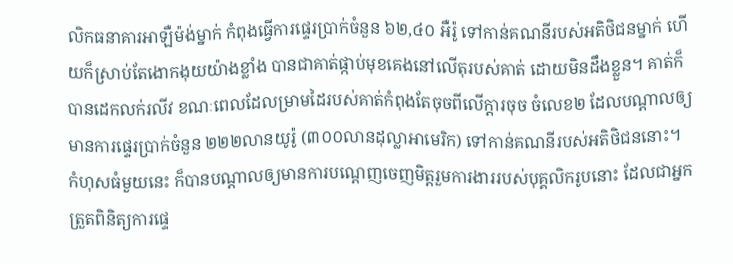លិកធនាគារអាឡឺម៉ង់ម្នាក់ កំពុងធ្វើការផ្ទេរប្រាក់ចំនួន ៦២,៤០ អឺរ៉ូ ទៅកាន់គណនីរបស់អតិថិជនម្នាក់ ហើយក៏ស្រាប់តែងោកងុយយ៉ាងខ្លាំង បានជាគាត់ផ្កាប់មុខគេងនៅលើតុរបស់គាត់ ដោយមិនដឹងខ្លួន។ គាត់ក៏បានដេកលក់រលីវ ខណៈពេលដែលម្រាមដៃរបស់គាត់កំពុងតែចុចពីលើក្តារចុច ចំលេខ២ ដែលបណ្តាលឲ្យមានការផ្ទេរប្រាក់ចំនួន ២២២លានយូរ៉ូ (៣០០លានដុល្លាអាមេរិក) ទៅកាន់គណនីរបស់អតិថិជននោះ។ កំហុសធំមួយនេះ ក៏បានបណ្តាលឲ្យមានការបណ្តេញចេញមិត្តរួមការងាររបស់បុគ្គលិករូបនោះ ដែលជាអ្នកត្រួតពិនិត្យការផ្ទេ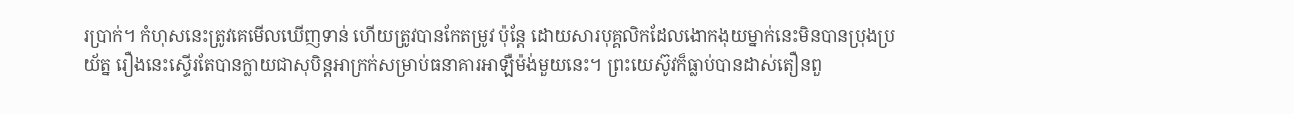រប្រាក់។ កំហុសនេះត្រូវគេមើលឃើញទាន់ ហើយត្រូវបានកែតម្រូវ ប៉ុន្តែ ដោយសារបុគ្គលិកដែលងោកងុយម្នាក់នេះមិនបានប្រុងប្រយ័ត្ន រឿងនេះស្ទើរតែបានក្លាយជាសុបិន្ដអាក្រក់សម្រាប់ធនាគារអាឡឺម៉ង់មួយនេះ។ ព្រះយេស៊ូវក៏ធ្លាប់បានដាស់តឿនពួ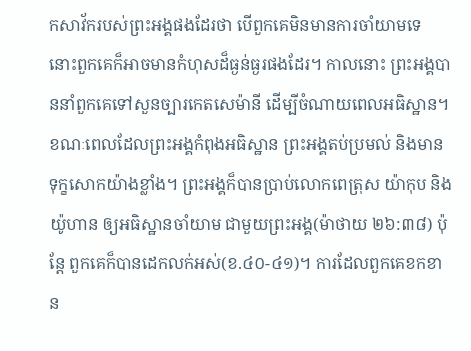កសាវ័ករបស់ព្រះអង្គផងដែរថា បើពួកគេមិនមានការចាំយាមទេ នោះពួកគេក៏អាចមានកំហុសដ៏ធ្ងន់ធ្ងរផងដែរ។ កាលនោះ ព្រះអង្គបាននាំពួកគេទៅសួនច្បារកេតសេម៉ានី ដើម្បីចំណាយពេលអធិស្ឋាន។ ខណៈពេលដែលព្រះអង្គកំពុងអធិស្ឋាន ព្រះអង្គតប់ប្រមល់ និងមានទុក្ខសោកយ៉ាងខ្លាំង។ ព្រះអង្គក៏បានប្រាប់លោកពេត្រុស យ៉ាកុប និងយ៉ូហាន ឲ្យអធិស្ឋានចាំយាម ជាមួយព្រះអង្គ(ម៉ាថាយ ២៦:៣៨) ប៉ុន្តែ ពួកគេក៏បានដេកលក់អស់(ខ.៤០-៤១)។ ការដែលពួកគេខកខាន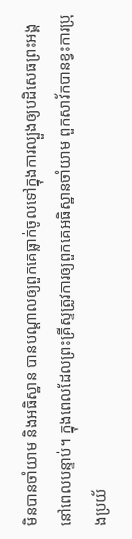មិនបានចាំយាម និងអធិស្ឋាន បានបណ្តាលឲ្យពួកគេធ្លាក់ចូលទៅក្នុងការល្បួងឲ្យបដិសេធព្រះអង្គ នៅពេលបន្ទាប់។ ក្នុងពេលដែលព្រះគ្រីស្ទត្រូវការឲ្យពួកគេអធិស្ឋានចាំយាម ពួកសាវ័កបានខ្វះការប្រុងប្រយ័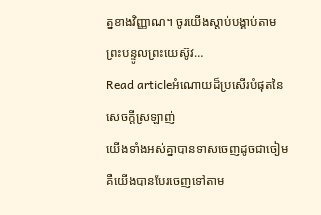ត្នខាងវិញ្ញាណ។ ចូរយើងស្តាប់បង្គាប់តាមព្រះបន្ទូលព្រះយេស៊ូវ…
Read articleអំណោយដ៏ប្រសើរបំផុតនៃសេចក្តីស្រឡាញ់
យើងទាំងអស់គ្នាបានទាសចេញដូចជាចៀម គឺយើងបានបែរចេញទៅតាម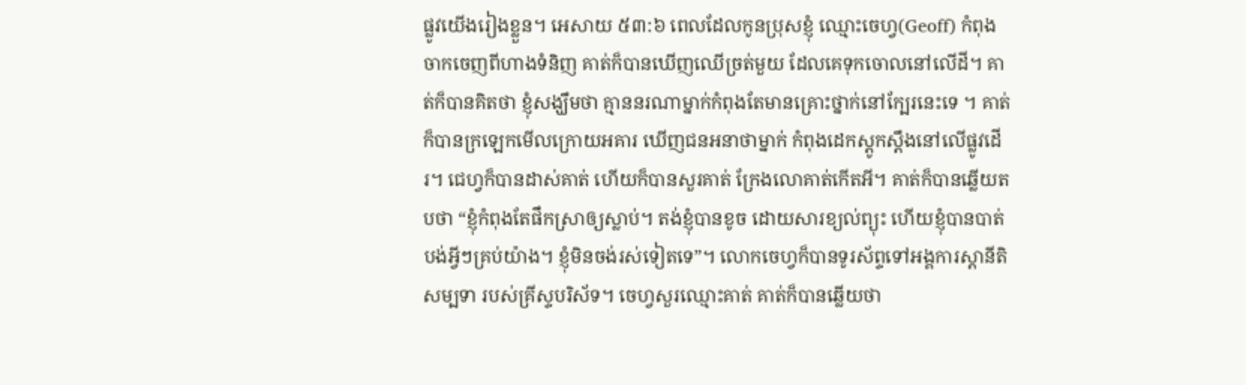ផ្លូវយើងរៀងខ្លួន។ អេសាយ ៥៣:៦ ពេលដែលកូនប្រុសខ្ញុំ ឈ្មោះចេហ្វ(Geoff) កំពុងចាកចេញពីហាងទំនិញ គាត់ក៏បានឃើញឈើច្រត់មួយ ដែលគេទុកចោលនៅលើដី។ គាត់ក៏បានគិតថា ខ្ញុំសង្ឃឹមថា គ្មាននរណាម្នាក់កំពុងតែមានគ្រោះថ្នាក់នៅក្បែរនេះទេ ។ គាត់ក៏បានក្រឡេកមើលក្រោយអគារ ឃើញជនអនាថាម្នាក់ កំពុងដេកស្តូកស្តឹងនៅលើផ្លូវដើរ។ ជេហ្វក៏បានដាស់គាត់ ហើយក៏បានសួរគាត់ ក្រែងលោគាត់កើតអី។ គាត់ក៏បានឆ្លើយតបថា “ខ្ញុំកំពុងតែផឹកស្រាឲ្យស្លាប់។ តង់ខ្ញុំបានខូច ដោយសារខ្យល់ព្យុះ ហើយខ្ញុំបានបាត់បង់អ្វីៗគ្រប់យ៉ាង។ ខ្ញុំមិនចង់រស់ទៀតទេ”។ លោកចេហ្វក៏បានទូរស័ព្ទទៅអង្គការស្តានីតិសម្បទា របស់គ្រីស្ទបរិស័ទ។ ចេហ្វសួរឈ្មោះគាត់ គាត់ក៏បានឆ្លើយថា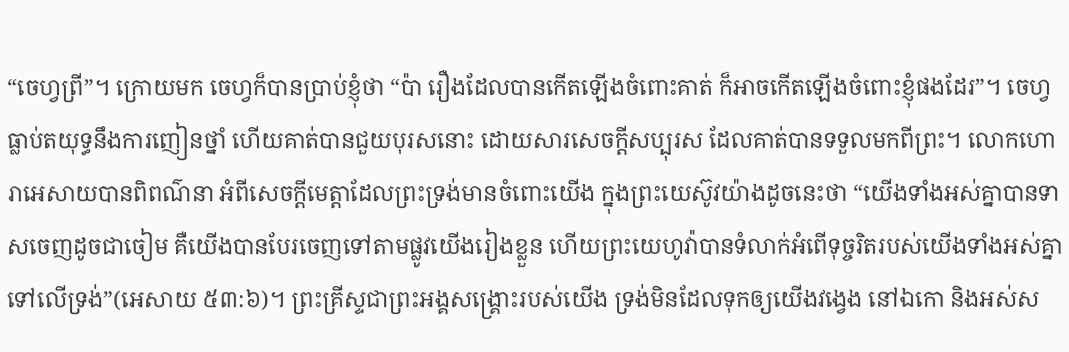“ចេហ្វព្រី”។ ក្រោយមក ចេហ្វក៏បានប្រាប់ខ្ញុំថា “ប៉ា រឿងដែលបានកើតឡើងចំពោះគាត់ ក៏អាចកើតឡើងចំពោះខ្ញុំផងដែរ”។ ចេហ្វធ្លាប់តយុទ្ធនឹងការញៀនថ្នាំ ហើយគាត់បានជួយបុរសនោះ ដោយសារសេចក្តីសប្បុរស ដែលគាត់បានទទួលមកពីព្រះ។ លោកហោរាអេសាយបានពិពណ៌នា អំពីសេចក្តីមេត្តាដែលព្រះទ្រង់មានចំពោះយើង ក្នុងព្រះយេស៊ូវយ៉ាងដូចនេះថា “យើងទាំងអស់គ្នាបានទាសចេញដូចជាចៀម គឺយើងបានបែរចេញទៅតាមផ្លូវយើងរៀងខ្លួន ហើយព្រះយេហូវ៉ាបានទំលាក់អំពើទុច្ចរិតរបស់យើងទាំងអស់គ្នាទៅលើទ្រង់”(អេសាយ ៥៣:៦)។ ព្រះគ្រីស្ទជាព្រះអង្គសង្រ្គោះរបស់យើង ទ្រង់មិនដែលទុកឲ្យយើងវង្វេង នៅឯកោ និងអស់ស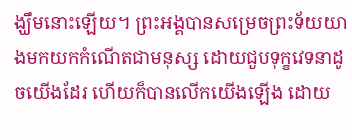ង្ឃឹមនោះឡើយ។ ព្រះអង្គបានសម្រេចព្រះទ័យយាងមកយកកំណើតជាមនុស្ស ដោយជួបទុក្ខវេទនាដូចយើងដែរ ហើយក៏បានលើកយើងឡើង ដោយ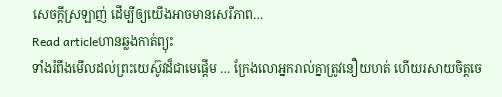សេចក្តីស្រឡាញ់ ដើម្បីឲ្យយើងអាចមានសេរីភាព…
Read articleហានឆ្លងកាត់ព្យុះ
ទាំងរំពឹងមើលដល់ព្រះយេស៊ូវដ៏ជាមេផ្តើម … ក្រែងលោអ្នករាល់គ្នាត្រូវនឿយហត់ ហើយរសាយចិត្តចេ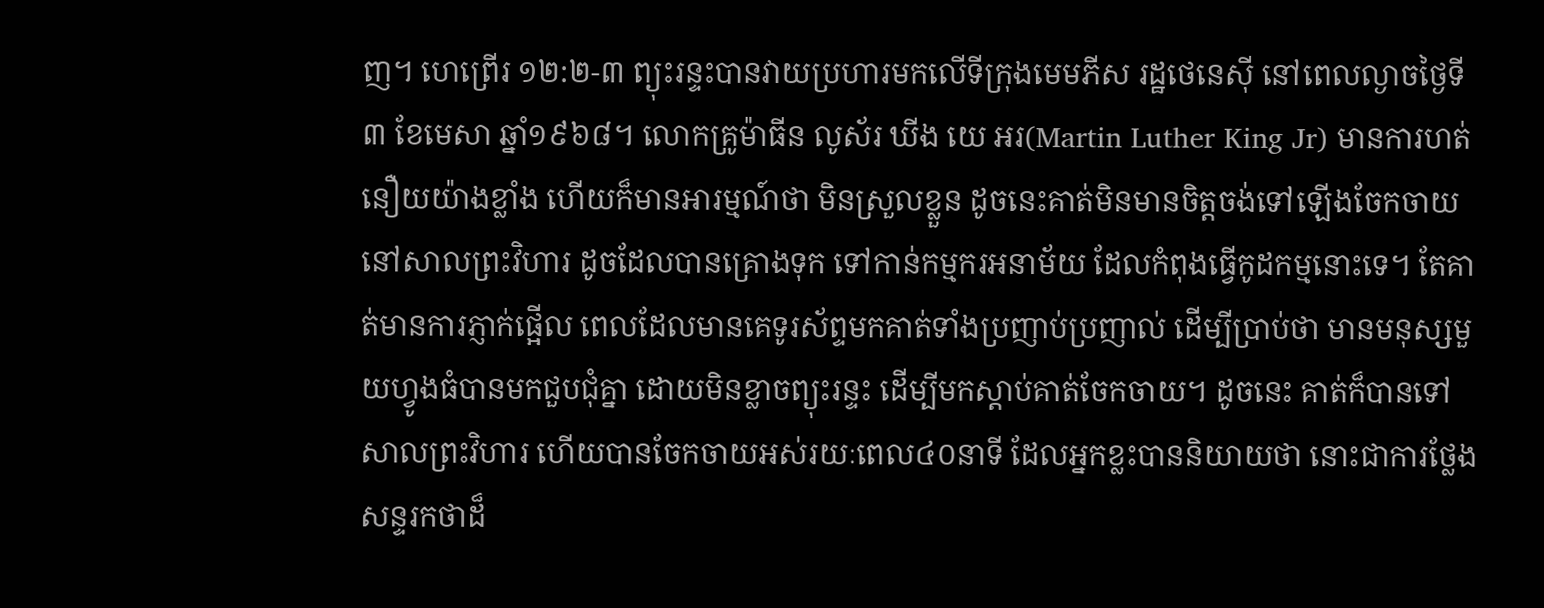ញ។ ហេព្រើរ ១២:២-៣ ព្យុះរន្ទះបានវាយប្រហារមកលើទីក្រុងមេមភីស រដ្ឋថេនេស៊ី នៅពេលល្ងាចថ្ងៃទី៣ ខែមេសា ឆ្នាំ១៩៦៨។ លោកគ្រូម៉ាធីន លូស័រ ឃីង យេ អរ(Martin Luther King Jr) មានការហត់នឿយយ៉ាងខ្លាំង ហើយក៏មានអារម្មណ៍ថា មិនស្រួលខ្លួន ដូចនេះគាត់មិនមានចិត្តចង់ទៅឡើងចែកចាយ នៅសាលព្រះវិហារ ដូចដែលបានគ្រោងទុក ទៅកាន់កម្មករអនាម័យ ដែលកំពុងធ្វើកូដកម្មនោះទេ។ តែគាត់មានការភ្ញាក់ផ្អើល ពេលដែលមានគេទូរស័ព្ទមកគាត់ទាំងប្រញាប់ប្រញាល់ ដើម្បីប្រាប់ថា មានមនុស្សមួយហ្វូងធំបានមកជួបជុំគ្នា ដោយមិនខ្លាចព្យុះរន្ទះ ដើម្បីមកស្តាប់គាត់ចែកចាយ។ ដូចនេះ គាត់ក៏បានទៅសាលព្រះវិហារ ហើយបានចែកចាយអស់រយៈពេល៤០នាទី ដែលអ្នកខ្លះបាននិយាយថា នោះជាការថ្លែងសន្ទរកថាដ៏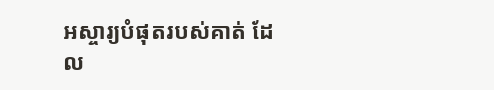អស្ចារ្យបំផុតរបស់គាត់ ដែល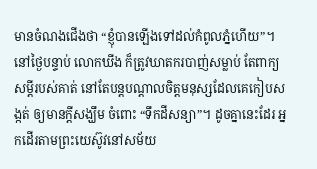មានចំណងជើងថា “ខ្ញុំបានឡើងទៅដល់កំពូលភ្នំហើយ”។ នៅថ្ងៃបន្ទាប់ លោកឃីង ក៏ត្រូវឃាតករបាញ់សម្លាប់ តែពាក្យសម្តីរបស់គាត់ នៅតែបន្តបណ្តាលចិត្តមនុស្សដែលគេកៀបសង្កត់ ឲ្យមានក្តីសង្ឃឹម ចំពោះ “ទឹកដីសន្យា”។ ដូចគ្នានេះដែរ អ្នកដើរតាមព្រះយេស៊ូវនៅសម័យ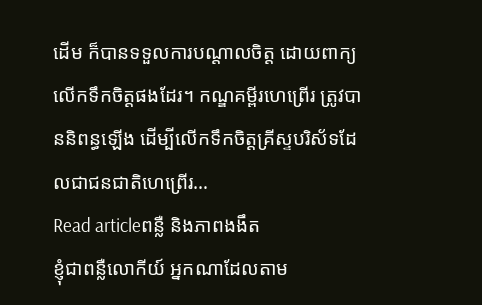ដើម ក៏បានទទួលការបណ្តាលចិត្ត ដោយពាក្យលើកទឹកចិត្តផងដែរ។ កណ្ឌគម្ពីរហេព្រើរ ត្រូវបាននិពន្ធឡើង ដើម្បីលើកទឹកចិត្តគ្រីស្ទបរិស័ទដែលជាជនជាតិហេព្រើរ…
Read articleពន្លឺ និងភាពងងឹត
ខ្ញុំជាពន្លឺលោកីយ៍ អ្នកណាដែលតាម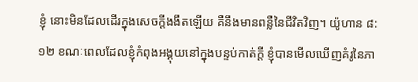ខ្ញុំ នោះមិនដែលដើរក្នុងសេចក្តីងងឹតឡើយ គឺនឹងមានពន្លឺនៃជីវិតវិញ។ យ៉ូហាន ៨:១២ ខណៈពេលដែលខ្ញុំកំពុងអង្គុយនៅក្នុងបន្ទប់កាត់ក្តី ខ្ញុំបានមើលឃើញគំរូនៃភា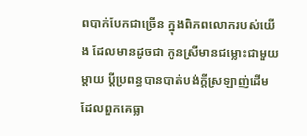ពបាក់បែកជាច្រើន ក្នុងពិភពលោករបស់យើង ដែលមានដូចជា កូនស្រីមានជម្លោះជាមួយម្តាយ ប្តីប្រពន្ធបានបាត់បង់ក្តីស្រឡាញ់ដើម ដែលពួកគេធ្លា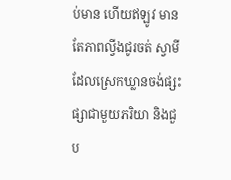ប់មាន ហើយឥឡូវ មានតែភាពល្វីងជូរចត់ ស្វាមីដែលស្រេកឃ្លានចង់ផ្សះផ្សាជាមួយភរិយា និងជួប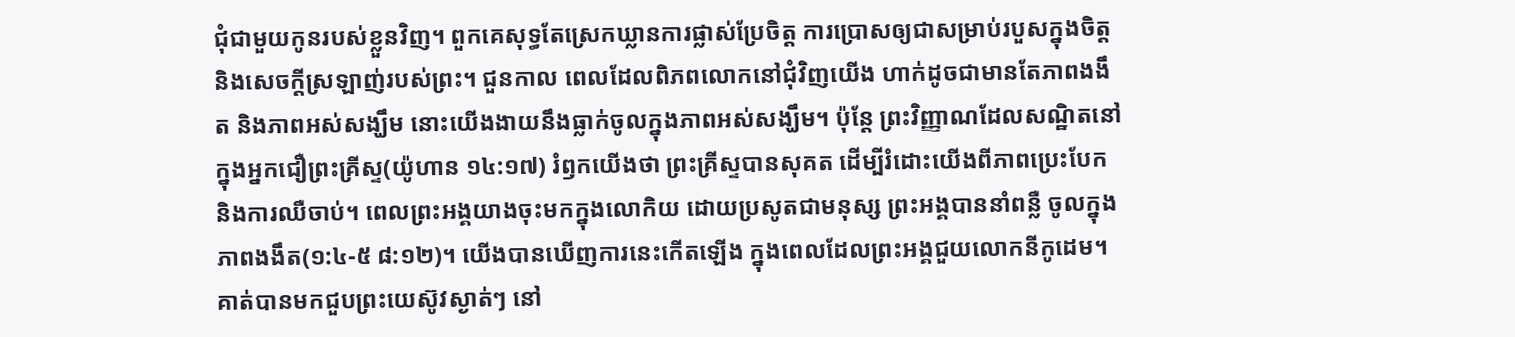ជុំជាមួយកូនរបស់ខ្លួនវិញ។ ពួកគេសុទ្ធតែស្រេកឃ្លានការផ្លាស់ប្រែចិត្ត ការប្រោសឲ្យជាសម្រាប់របួសក្នុងចិត្ត និងសេចក្តីស្រឡាញ់របស់ព្រះ។ ជួនកាល ពេលដែលពិភពលោកនៅជុំវិញយើង ហាក់ដូចជាមានតែភាពងងឹត និងភាពអស់សង្ឃឹម នោះយើងងាយនឹងធ្លាក់ចូលក្នុងភាពអស់សង្ឃឹម។ ប៉ុន្តែ ព្រះវិញ្ញាណដែលសណ្ឋិតនៅក្នុងអ្នកជឿព្រះគ្រីស្ទ(យ៉ូហាន ១៤:១៧) រំឭកយើងថា ព្រះគ្រីស្ទបានសុគត ដើម្បីរំដោះយើងពីភាពប្រេះបែក និងការឈឺចាប់។ ពេលព្រះអង្គយាងចុះមកក្នុងលោកិយ ដោយប្រសូតជាមនុស្ស ព្រះអង្គបាននាំពន្លឺ ចូលក្នុងភាពងងឹត(១:៤-៥ ៨:១២)។ យើងបានឃើញការនេះកើតឡើង ក្នុងពេលដែលព្រះអង្គជួយលោកនីកូដេម។ គាត់បានមកជួបព្រះយេស៊ូវស្ងាត់ៗ នៅ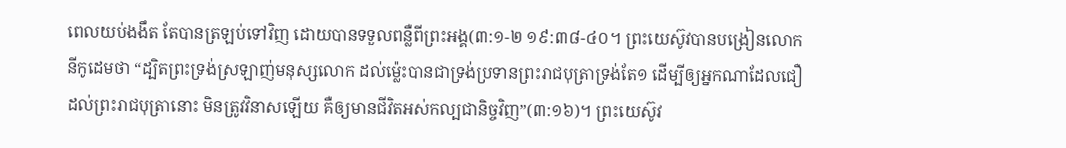ពេលយប់ងងឹត តែបានត្រឡប់ទៅវិញ ដោយបានទទួលពន្លឺពីព្រះអង្គ(៣:១-២ ១៩:៣៨-៤០។ ព្រះយេស៊ូវបានបង្រៀនលោកនីកូដេមថា “ដ្បិតព្រះទ្រង់ស្រឡាញ់មនុស្សលោក ដល់ម៉្លេះបានជាទ្រង់ប្រទានព្រះរាជបុត្រាទ្រង់តែ១ ដើម្បីឲ្យអ្នកណាដែលជឿដល់ព្រះរាជបុត្រានោះ មិនត្រូវវិនាសឡើយ គឺឲ្យមានជីវិតអស់កល្បជានិច្ចវិញ”(៣:១៦)។ ព្រះយេស៊ូវ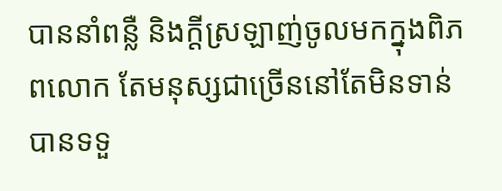បាននាំពន្លឺ និងក្តីស្រឡាញ់ចូលមកក្នុងពិភពលោក តែមនុស្សជាច្រើននៅតែមិនទាន់បានទទួ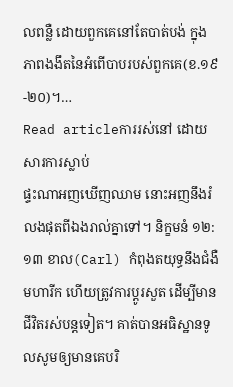លពន្លឺ ដោយពួកគេនៅតែបាត់បង់ ក្នុងភាពងងឹតនៃអំពើបាបរបស់ពួកគេ(ខ.១៩-២០)។…
Read articleការរស់នៅ ដោយសារការស្លាប់
ផ្ទះណាអញឃើញឈាម នោះអញនឹងរំលងផុតពីឯងរាល់គ្នាទៅ។ និក្ខមនំ ១២:១៣ ខាល(Carl) កំពុងតយុទ្ធនឹងជំងឺមហារីក ហើយត្រូវការប្តូរសួត ដើម្បីមានជីវិតរស់បន្តទៀត។ គាត់បានអធិស្ឋានទូលសូមឲ្យមានគេបរិ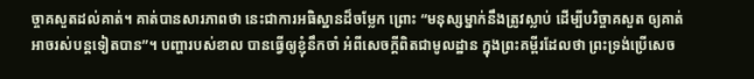ច្ចាគសួតដល់គាត់។ គាត់បានសារភាពថា នេះជាការអធិស្ឋានដ៏ចម្លែក ព្រោះ “មនុស្សម្នាក់នឹងត្រូវស្លាប់ ដើម្បីបរិច្ចាគសួត ឲ្យគាត់អាចរស់បន្តទៀតបាន”។ បញ្ហារបស់ខាល បានធ្វើឲ្យខ្ញុំនឹកចាំ អំពីសេចក្តីពិតជាមូលដ្ឋាន ក្នុងព្រះគម្ពីរដែលថា ព្រះទ្រង់ប្រើសេច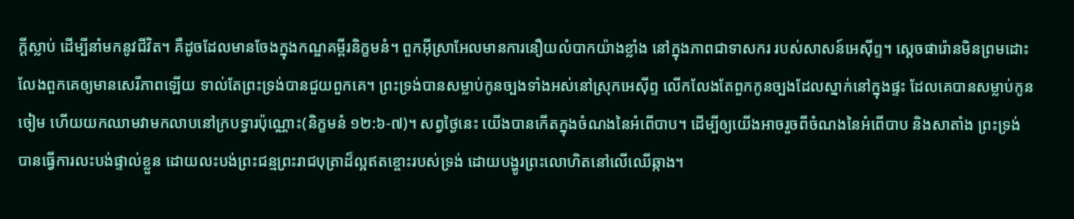ក្តីស្លាប់ ដើម្បីនាំមកនូវជីវិត។ គឺដូចដែលមានចែងក្នុងកណ្ឌគម្ពីរនិក្ខមនំ។ ពួកអ៊ីស្រាអែលមានការនឿយលំបាកយ៉ាងខ្លាំង នៅក្នុងភាពជាទាសករ របស់សាសន៍អេស៊ីព្ទ។ ស្តេចផារ៉ោនមិនព្រមដោះលែងពួកគេឲ្យមានសេរីភាពឡើយ ទាល់តែព្រះទ្រង់បានជួយពួកគេ។ ព្រះទ្រង់បានសម្លាប់កូនច្បងទាំងអស់នៅស្រុកអេស៊ីព្ទ លើកលែងតែពួកកូនច្បងដែលស្នាក់នៅក្នុងផ្ទះ ដែលគេបានសម្លាប់កូនចៀម ហើយយកឈាមវាមកលាបនៅក្របទ្វារប៉ុណ្ណោះ(និក្ខមនំ ១២:៦-៧)។ សព្វថ្ងៃនេះ យើងបានកើតក្នុងចំណងនៃអំពើបាប។ ដើម្បីឲ្យយើងអាចរួចពីចំណងនៃអំពើបាប និងសាតាំង ព្រះទ្រង់បានធ្វើការលះបង់ផ្ទាល់ខ្លួន ដោយលះបង់ព្រះជន្មព្រះរាជបុត្រាដ៏ល្អឥតខ្ចោះរបស់ទ្រង់ ដោយបង្ហូរព្រះលោហិតនៅលើឈើឆ្កាង។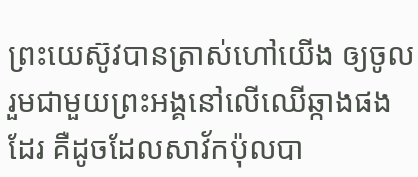ព្រះយេស៊ូវបានត្រាស់ហៅយើង ឲ្យចូលរួមជាមួយព្រះអង្គនៅលើឈើឆ្កាងផងដែរ គឺដូចដែលសាវ័កប៉ុលបា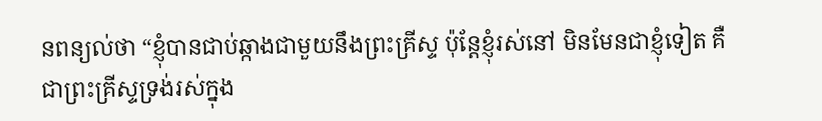នពន្យល់ថា “ខ្ញុំបានជាប់ឆ្កាងជាមួយនឹងព្រះគ្រីស្ទ ប៉ុន្តែខ្ញុំរស់នៅ មិនមែនជាខ្ញុំទៀត គឺជាព្រះគ្រីស្ទទ្រង់រស់ក្នុង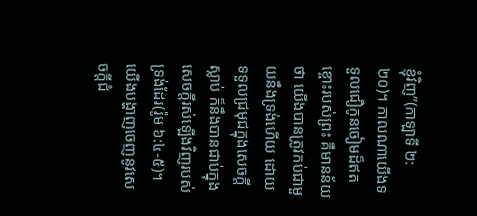ខ្ញុំវិញ”(កាឡាទី ២:២០)។ កាលណាយើងទទួលជឿកូនចៀមដ៏ឥតខ្ចោះរបស់ព្រះ គឺមានន័យថា យើងបានត្រូវកប់ជាមួយនឹងទ្រង់ហើយ ដោយទទួលជ្រមុជក្នុងសេចក្តីស្លាប់ ក៏នឹងបានជាប់ក្នុងសេចក្តីរស់ឡើងវិញរបស់ទ្រង់ដែរ(រ៉ូម ៦:៤-៥)។ យើងបង្ហាញចេញនូវសេចក្តីជំ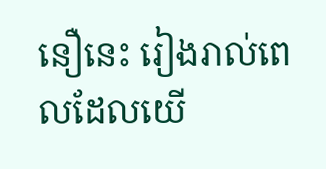នឿនេះ រៀងរាល់ពេលដែលយើ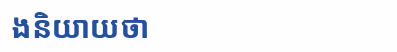ងនិយាយថា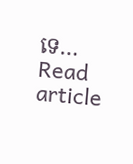ទេ…
Read article